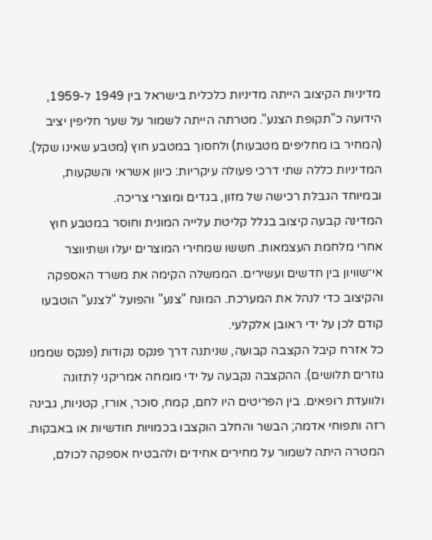מדיניות הקיצוב הייתה מדיניות כלכלית בישראל בין 1949 ל-1959, הידועה כ"תקופת הצנע". מטרתה הייתה לשמור על שער חליפין יציב (המחיר בו מחליפים מטבעות) ולחסוך במטבע חוץ (מטבע שאינו שקל). המדיניות כללה שתי דרכי פעולה עיקריות: כיוון אשראי והשקעות, ובמיוחד הגבלת רכישה של מזון, בגדים ומוצרי צריכה.
המדינה קבעה קיצוב בגלל קליטת עלייה המונית וחוסר במטבע חוץ אחרי מלחמת העצמאות. חששו שמחירי המוצרים יעלו ושתיווצר אי־שוויון בין חדשים ועשירים. הממשלה הקימה את משרד האספקה והקיצוב כדי לנהל את המערכת. המונח "צנע" והפועל "לצנע" הוטבעו קודם לכן על ידי ראובן אלקלעי.
כל אזרח קיבל הקצבה קבועה, שניתנה דרך פנקס נקודות (פנקס שממנו גוזרים תלושים). ההקצבה נקבעה על ידי מומחה אמריקני לְתזונה ולוועדת רופאים. בין הפריטים היו לחם, קמח, סוכר, אורז, קטניות, גבינה רזה ותפוחי אדמה; הבשר והחלב הוקצבו בכמויות חודשיות או באבקות. המטרה היתה לשמור על מחירים אחידים ולהבטיח אספקה לכולם,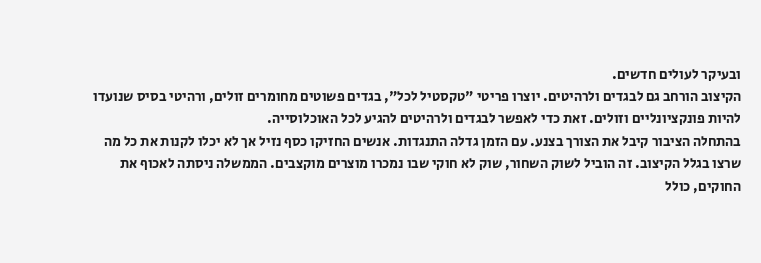ובעיקר לעולים חדשים.
הקיצוב הורחב גם לבגדים ולרהיטים. יוצרו פריטי "טקסטיל לכל", בגדים פשוטים מחומרים זולים, ורהיטי בסיס שנועדו להיות פונקציונליים וזולים. זאת כדי לאפשר לבגדים ולרהיטים להגיע לכל האוכלוסייה.
בהתחלה הציבור קיבל את הצורך בצנע. עם הזמן גדלה התנגדות. אנשים החזיקו כסף נזיל אך לא יכלו לקנות את כל מה שרצו בגלל הקיצוב. זה הוביל לשוק השחור, שוק לא חוקי שבו נמכרו מוצרים מוקצבים. הממשלה ניסתה לאכוף את החוקים, כולל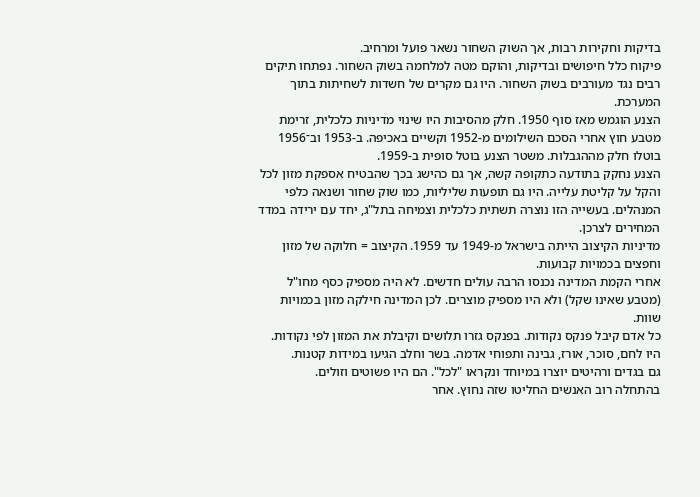בדיקות וחקירות רבות, אך השוק השחור נשאר פועל ומרחיב.
פיקוח כלל חיפושים ובדיקות, והוקם מטה למלחמה בשוק השחור. נפתחו תיקים רבים נגד מעורבים בשוק השחור. היו גם מקרים של חשדות לשחיתות בתוך המערכת.
הצנע הוגמש מאז סוף 1950. חלק מהסיבות היו שינוי מדיניות כלכלית, זרימת מטבע חוץ אחרי הסכם השילומים מ-1952 וקשיים באכיפה. ב-1953 וב־1956 בוטלו חלק מההגבלות. משטר הצנע בוטל סופית ב-1959.
הצנע נחקק בתודעה כתקופה קשה, אך גם כהישג בכך שהבטיח אספקת מזון לכל והקל על קליטת עלייה. היו גם תופעות שליליות, כמו שוק שחור ושנאה כלפי המנהלים. בעשייה הזו נוצרה תשתית כלכלית וצמיחה בתל"ג, יחד עם ירידה במדד המחירים לצרכן.
מדיניות הקיצוב הייתה בישראל מ-1949 עד 1959. הקיצוב = חלוקה של מזון וחפצים בכמויות קבועות.
אחרי הקמת המדינה נכנסו הרבה עולים חדשים. לא היה מספיק כסף מחו"ל (מטבע שאינו שקל) ולא היו מספיק מוצרים. לכן המדינה חילקה מזון בכמויות שוות.
כל אדם קיבל פנקס נקודות. בפנקס גזרו תלושים וקיבלת את המזון לפי נקודות. היו לחם, סוכר, אורז, גבינה ותפוחי אדמה. בשר וחלב הגיעו במידות קטנות.
גם בגדים ורהיטים יוצרו במיוחד ונקראו "לכל". הם היו פשוטים וזולים.
בהתחלה רוב האנשים החליטו שזה נחוץ. אחר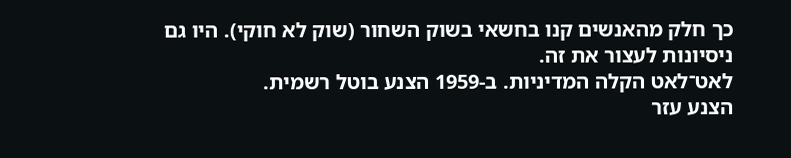כך חלק מהאנשים קנו בחשאי בשוק השחור (שוק לא חוקי). היו גם ניסיונות לעצור את זה.
לאט־לאט הקלה המדיניות. ב-1959 הצנע בוטל רשמית.
הצנע עזר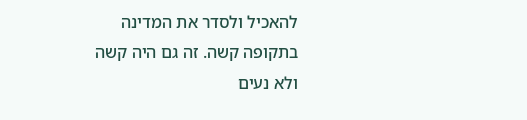להאכיל ולסדר את המדינה בתקופה קשה. זה גם היה קשה ולא נעים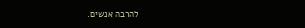להרבה אנשים.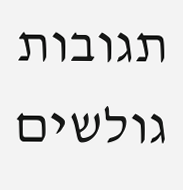תגובות גולשים